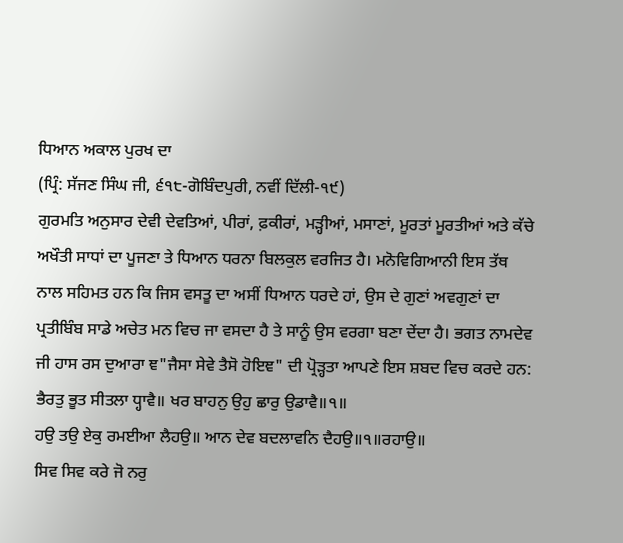ਧਿਆਨ ਅਕਾਲ ਪੁਰਖ ਦਾ
(ਪ੍ਰਿੰ: ਸੱਜਣ ਸਿੰਘ ਜੀ, ੬੧੮-ਗੋਬਿੰਦਪੁਰੀ, ਨਵੀਂ ਦਿੱਲੀ-੧੯)
ਗੁਰਮਤਿ ਅਨੁਸਾਰ ਦੇਵੀ ਦੇਵਤਿਆਂ, ਪੀਰਾਂ, ਫ਼ਕੀਰਾਂ, ਮੜ੍ਹੀਆਂ, ਮਸਾਣਾਂ, ਮੂਰਤਾਂ ਮੂਰਤੀਆਂ ਅਤੇ ਕੱਚੇ ਅਖੌਤੀ ਸਾਧਾਂ ਦਾ ਪੂਜਣਾ ਤੇ ਧਿਆਨ ਧਰਨਾ ਬਿਲਕੁਲ ਵਰਜਿਤ ਹੈ। ਮਨੋਵਿਗਿਆਨੀ ਇਸ ਤੱਥ ਨਾਲ ਸਹਿਮਤ ਹਨ ਕਿ ਜਿਸ ਵਸਤੂ ਦਾ ਅਸੀਂ ਧਿਆਨ ਧਰਦੇ ਹਾਂ, ਉਸ ਦੇ ਗੁਣਾਂ ਅਵਗੁਣਾਂ ਦਾ ਪ੍ਰਤੀਬਿੰਬ ਸਾਡੇ ਅਚੇਤ ਮਨ ਵਿਚ ਜਾ ਵਸਦਾ ਹੈ ਤੇ ਸਾਨੂੰ ਉਸ ਵਰਗਾ ਬਣਾ ਦੇਂਦਾ ਹੈ। ਭਗਤ ਨਾਮਦੇਵ ਜੀ ਹਾਸ ਰਸ ਦੁਆਰਾ ਞ"ਜੈਸਾ ਸੇਵੇ ਤੈਸੋ ਹੋਇਞ" ਦੀ ਪ੍ਰੋੜ੍ਹਤਾ ਆਪਣੇ ਇਸ ਸ਼ਬਦ ਵਿਚ ਕਰਦੇ ਹਨ:
ਭੈਰਤੁ ਭੂਤ ਸੀਤਲਾ ਧ੍ਹਾਵੈ॥ ਖਰ ਬਾਹਨੁ ਉਹੁ ਛਾਰੁ ਉਡਾਵੈ॥੧॥
ਹਉ ਤਉ ਏਕੁ ਰਮਈਆ ਲੈਹਉ॥ ਆਨ ਦੇਵ ਬਦਲਾਵਨਿ ਦੈਹਉ॥੧॥ਰਹਾਉ॥
ਸਿਵ ਸਿਵ ਕਰੇ ਜੋ ਨਰੁ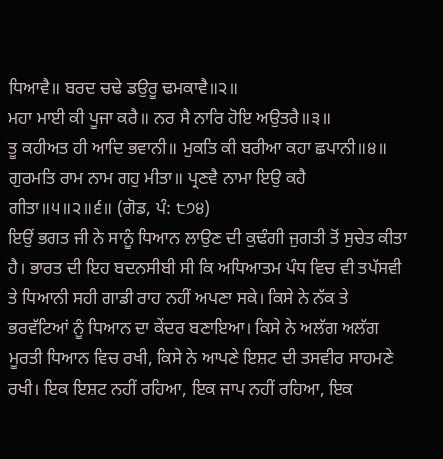ਧਿਆਵੈ॥ ਬਰਦ ਚਢੇ ਡਉਰੂ ਢਮਕਾਵੈ॥੨॥
ਮਹਾ ਮਾਈ ਕੀ ਪੂਜਾ ਕਰੈ॥ ਨਰ ਸੈ ਨਾਰਿ ਹੋਇ ਅਉਤਰੈ॥੩॥
ਤੂ ਕਹੀਅਤ ਹੀ ਆਦਿ ਭਵਾਨੀ॥ ਮੁਕਤਿ ਕੀ ਬਰੀਆ ਕਹਾ ਛਪਾਨੀ॥੪॥
ਗੁਰਮਤਿ ਰਾਮ ਨਾਮ ਗਹੁ ਮੀਤਾ॥ ਪ੍ਰਣਵੈ ਨਾਮਾ ਇਉ ਕਹੈ ਗੀਤਾ॥੫॥੨॥੬॥ (ਗੋਡ, ਪੰ: ੮੭੪)
ਇਉਂ ਭਗਤ ਜੀ ਨੇ ਸਾਨੂੰ ਧਿਆਨ ਲਾਉਣ ਦੀ ਕੁਢੰਗੀ ਜੁਗਤੀ ਤੋਂ ਸੁਚੇਤ ਕੀਤਾ ਹੈ। ਭਾਰਤ ਦੀ ਇਹ ਬਦਨਸੀਬੀ ਸੀ ਕਿ ਅਧਿਆਤਮ ਪੰਧ ਵਿਚ ਵੀ ਤਪੱਸਵੀ ਤੇ ਧਿਆਨੀ ਸਹੀ ਗਾਡੀ ਰਾਹ ਨਹੀਂ ਅਪਣਾ ਸਕੇ। ਕਿਸੇ ਨੇ ਨੱਕ ਤੇ ਭਰਵੱਟਿਆਂ ਨੂੰ ਧਿਆਨ ਦਾ ਕੇਂਦਰ ਬਣਾਇਆ। ਕਿਸੇ ਨੇ ਅਲੱਗ ਅਲੱਗ ਮੂਰਤੀ ਧਿਆਨ ਵਿਚ ਰਖੀ, ਕਿਸੇ ਨੇ ਆਪਣੇ ਇਸ਼ਟ ਦੀ ਤਸਵੀਰ ਸਾਹਮਣੇ ਰਖੀ। ਇਕ ਇਸ਼ਟ ਨਹੀਂ ਰਹਿਆ, ਇਕ ਜਾਪ ਨਹੀਂ ਰਹਿਆ, ਇਕ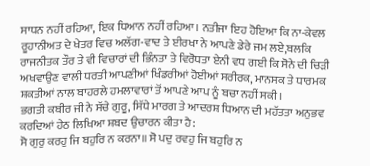ਸਾਧਨ ਨਹੀਂ ਰਹਿਆ, ਇਕ ਧਿਆਨ ਨਹੀਂ ਰਹਿਆ। ਨਤੀਜਾ ਇਹ ਹੋਇਆ ਕਿ ਨਾ-ਕੇਵਲ ਰੂਹਾਨੀਅਤ ਦੇ ਖੇਤਰ ਵਿਚ ਅਲੱਗ-ਵਾਦ ਤੇ ਈਰਖਾ ਨੇ ਆਪਣੇ ਡੇਰੇ ਜਮ ਲਏ,ਬਲਕਿ ਰਾਜਨੀਤਕ ਤੌਰ ਤੇ ਵੀ ਵਿਚਾਰਾਂ ਦੀ ਭਿੰਨਤਾ ਤੇ ਵਿਰੋਧਤਾ ਏਨੀ ਵਧ ਗਈ ਕਿ ਸੋਨੇ ਦੀ ਚਿੜੀ ਅਖਵਾਉਣ ਵਾਲੀ ਧਰਤੀ ਆਪਣੀਆਂ ਖਿੰਡਰੀਆਂ ਹੋਈਆਂ ਸਰੀਰਕ, ਮਾਨਸਕ ਤੇ ਧਾਰਮਕ ਸ਼ਕਤੀਆਂ ਨਾਲ ਬਾਹਰਲੇ ਹਮਲਾਵਾਰਾਂ ਤੋਂ ਆਪਣੇ ਆਪ ਨੂੰ ਬਚਾ ਨਹੀਂ ਸਕੀ।
ਭਗਤੀ ਕਬੀਰ ਜੀ ਨੇ ਸੱਚੇ ਗੁਰੂ, ਸਿੱਧੇ ਮਾਰਗ ਤੇ ਆਦਰਸ਼ ਧਿਆਨ ਦੀ ਮਹੱਤਤਾ ਅਨੁਭਵ ਕਰਦਿਆਂ ਹੇਠ ਲਿਖਿਆ ਸ਼ਬਦ ਉਚਾਰਨ ਕੀਤਾ ਹੈ:
ਸੋ ਗੁਰੁ ਕਰਹੁ ਜਿ ਬਹੁਰਿ ਨ ਕਰਨਾ॥ ਸੋ ਪਦੁ ਰਵਹੁ ਜਿ ਬਹੁਰਿ ਨ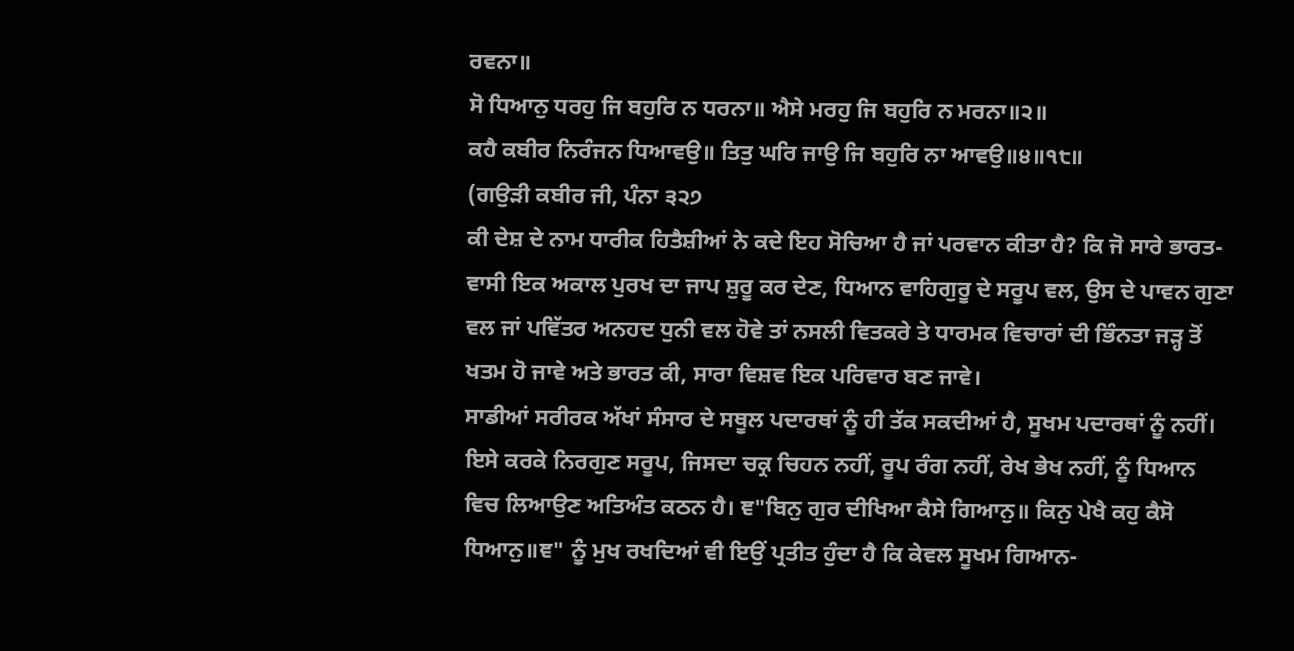ਰਵਨਾ॥
ਸੋ ਧਿਆਨੁ ਧਰਹੁ ਜਿ ਬਹੁਰਿ ਨ ਧਰਨਾ॥ ਐਸੇ ਮਰਹੁ ਜਿ ਬਹੁਰਿ ਨ ਮਰਨਾ॥੨॥
ਕਹੈ ਕਬੀਰ ਨਿਰੰਜਨ ਧਿਆਵਉ॥ ਤਿਤੁ ਘਰਿ ਜਾਉ ਜਿ ਬਹੁਰਿ ਨਾ ਆਵਉ॥੪॥੧੮॥
(ਗਉੜੀ ਕਬੀਰ ਜੀ, ਪੰਨਾ ੩੨੭
ਕੀ ਦੇਸ਼ ਦੇ ਨਾਮ ਧਾਰੀਕ ਹਿਤੈਸ਼ੀਆਂ ਨੇ ਕਦੇ ਇਹ ਸੋਚਿਆ ਹੈ ਜਾਂ ਪਰਵਾਨ ਕੀਤਾ ਹੈ? ਕਿ ਜੋ ਸਾਰੇ ਭਾਰਤ-ਵਾਸੀ ਇਕ ਅਕਾਲ ਪੁਰਖ ਦਾ ਜਾਪ ਸ਼ੁਰੂ ਕਰ ਦੇਣ, ਧਿਆਨ ਵਾਹਿਗੁਰੂ ਦੇ ਸਰੂਪ ਵਲ, ਉਸ ਦੇ ਪਾਵਨ ਗੁਣਾ ਵਲ ਜਾਂ ਪਵਿੱਤਰ ਅਨਹਦ ਧੁਨੀ ਵਲ ਹੋਵੇ ਤਾਂ ਨਸਲੀ ਵਿਤਕਰੇ ਤੇ ਧਾਰਮਕ ਵਿਚਾਰਾਂ ਦੀ ਭਿੰਨਤਾ ਜੜ੍ਹ ਤੋਂ ਖਤਮ ਹੋ ਜਾਵੇ ਅਤੇ ਭਾਰਤ ਕੀ, ਸਾਰਾ ਵਿਸ਼ਵ ਇਕ ਪਰਿਵਾਰ ਬਣ ਜਾਵੇ।
ਸਾਡੀਆਂ ਸਰੀਰਕ ਅੱਖਾਂ ਸੰਸਾਰ ਦੇ ਸਥੂਲ ਪਦਾਰਥਾਂ ਨੂੰ ਹੀ ਤੱਕ ਸਕਦੀਆਂ ਹੈ, ਸੂਖਮ ਪਦਾਰਥਾਂ ਨੂੰ ਨਹੀਂ। ਇਸੇ ਕਰਕੇ ਨਿਰਗੁਣ ਸਰੂਪ, ਜਿਸਦਾ ਚਕ੍ਰ ਚਿਹਨ ਨਹੀਂ, ਰੂਪ ਰੰਗ ਨਹੀਂ, ਰੇਖ ਭੇਖ ਨਹੀਂ, ਨੂੰ ਧਿਆਨ ਵਿਚ ਲਿਆਉਣ ਅਤਿਅੰਤ ਕਠਨ ਹੈ। ਞ"ਬਿਨੁ ਗੁਰ ਦੀਖਿਆ ਕੈਸੇ ਗਿਆਨੁ॥ ਕਿਨੁ ਪੇਖੈ ਕਹੁ ਕੈਸੋ ਧਿਆਨੁ॥ਞ" ਨੂੰ ਮੁਖ ਰਖਦਿਆਂ ਵੀ ਇਉਂ ਪ੍ਰਤੀਤ ਹੁੰਦਾ ਹੈ ਕਿ ਕੇਵਲ ਸੂਖਮ ਗਿਆਨ-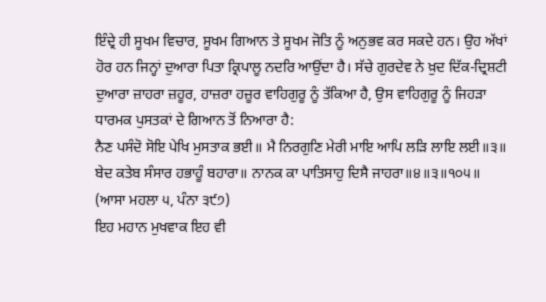ਇੰਦ੍ਰੇ ਹੀ ਸੂਖਮ ਵਿਚਾਰ, ਸੂਖਮ ਗਿਆਨ ਤੇ ਸੂਖਮ ਜੋਤਿ ਨੂੰ ਅਨੁਭਵ ਕਰ ਸਕਦੇ ਹਨ। ਉਹ ਅੱਖਾਂ ਹੋਰ ਹਨ ਜਿਨ੍ਹਾਂ ਦੁਆਰਾ ਪਿਤਾ ਕ੍ਰਿਪਾਲੂ ਨਦਰਿ ਆਉਂਦਾ ਹੈ। ਸੱਚੇ ਗੁਰਦੇਵ ਨੇ ਖ਼ੁਦ ਦਿੱਕ-ਦ੍ਰਿਸ਼ਟੀ ਦੁਆਰਾ ਜ਼ਾਹਰਾ ਜ਼ਹੂਰ, ਹਾਜ਼ਰਾ ਹਜ਼ੂਰ ਵਾਹਿਗੁਰੂ ਨੂੰ ਤੱਕਿਆ ਹੈ, ਉਸ ਵਾਹਿਗੁਰੂ ਨੂੰ ਜਿਹੜਾ ਧਾਰਮਕ ਪੁਸਤਕਾਂ ਦੇ ਗਿਆਨ ਤੋਂ ਨਿਆਰਾ ਹੈ:
ਨੈਣ ਪਸੰਦੋ ਸੋਇ ਪੇਖਿ ਮੁਸਤਾਕ ਭਈ॥ ਮੈ ਨਿਰਗੁਣਿ ਮੇਰੀ ਮਾਇ ਆਪਿ ਲੜਿ ਲਾਇ ਲਈ॥੩॥
ਬੇਦ ਕਤੇਬ ਸੰਸਾਰ ਹਭਾਹੂੰ ਬਹਾਰਾ॥ ਨਾਨਕ ਕਾ ਪਾਤਿਸਾਹੁ ਦਿਸੈ ਜਾਹਰਾ॥੪॥੩॥੧੦੫॥
(ਆਸਾ ਮਹਲਾ ੫, ਪੰਨਾ ੩੯੭)
ਇਹ ਮਹਾਨ ਮੁਖਵਾਕ ਇਹ ਵੀ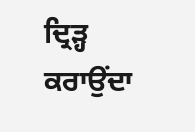ਦ੍ਰਿੜ੍ਹ ਕਰਾਉਂਦਾ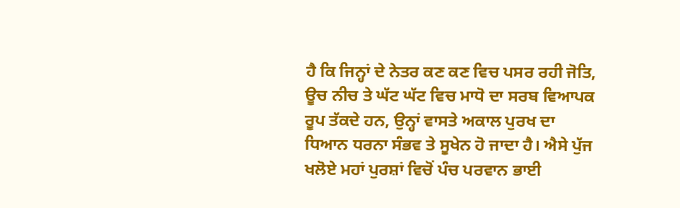ਹੈ ਕਿ ਜਿਨ੍ਹਾਂ ਦੇ ਨੇਤਰ ਕਣ ਕਣ ਵਿਚ ਪਸਰ ਰਹੀ ਜੋਤਿ, ਊਚ ਨੀਚ ਤੇ ਘੱਟ ਘੱਟ ਵਿਚ ਮਾਧੋ ਦਾ ਸਰਬ ਵਿਆਪਕ ਰੂਪ ਤੱਕਦੇ ਹਨ, ਉਨ੍ਹਾਂ ਵਾਸਤੇ ਅਕਾਲ ਪੁਰਖ ਦਾ ਧਿਆਨ ਧਰਨਾ ਸੰਭਵ ਤੇ ਸੂਖੇਨ ਹੋ ਜਾਦਾ ਹੈ। ਐਸੇ ਪੁੱਜ ਖਲੋਏ ਮਹਾਂ ਪੁਰਸ਼ਾਂ ਵਿਚੋਂ ਪੰਚ ਪਰਵਾਨ ਭਾਈ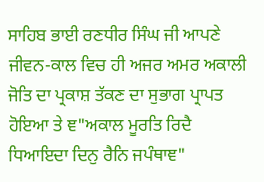ਸਾਹਿਬ ਭਾਈ ਰਣਧੀਰ ਸਿੰਘ ਜੀ ਆਪਣੇ ਜੀਵਨ-ਕਾਲ ਵਿਚ ਹੀ ਅਜਰ ਅਮਰ ਅਕਾਲੀ ਜੋਤਿ ਦਾ ਪ੍ਰਕਾਸ਼ ਤੱਕਣ ਦਾ ਸੁਭਾਗ ਪ੍ਰਾਪਤ ਹੋਇਆ ਤੇ ਞ"ਅਕਾਲ ਮੂਰਤਿ ਰਿਦੈ ਧਿਆਇਦਾ ਦਿਨੁ ਰੈਨਿ ਜਪੰਥਾਞ"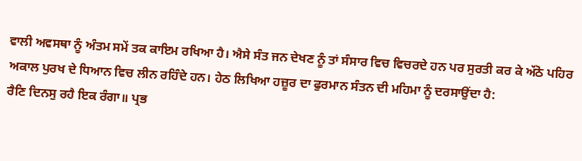ਵਾਲੀ ਅਵਸਥਾ ਨੂੰ ਅੰਤਮ ਸਮੇਂ ਤਕ ਕਾਇਮ ਰਖਿਆ ਹੈ। ਐਸੇ ਸੰਤ ਜਨ ਦੇਖਣ ਨੂੰ ਤਾਂ ਸੰਸਾਰ ਵਿਚ ਵਿਚਰਦੇ ਹਨ ਪਰ ਸੁਰਤੀ ਕਰ ਕੇ ਅੱਠੋ ਪਹਿਰ ਅਕਾਲ ਪੁਰਖ ਦੇ ਧਿਆਨ ਵਿਚ ਲੀਨ ਰਹਿੰਦੇ ਹਨ। ਹੇਠ ਲਿਖਿਆ ਹਜ਼ੂਰ ਦਾ ਫੁਰਮਾਨ ਸੰਤਨ ਦੀ ਮਹਿਮਾ ਨੂੰ ਦਰਸਾਉਂਦਾ ਹੈ:
ਰੈਣਿ ਦਿਨਸੁ ਰਹੈ ਇਕ ਰੰਗਾ॥ ਪ੍ਰਭ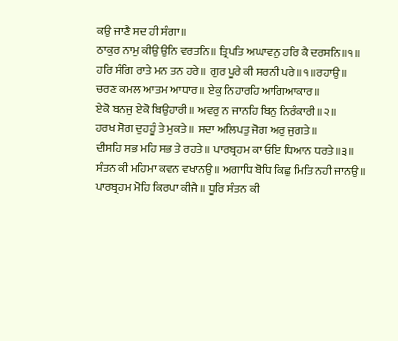ਕਉ ਜਾਣੈ ਸਦ ਹੀ ਸੰਗਾ॥
ਠਾਕੁਰ ਨਾਮੁ ਕੀਉ ਉਨਿ ਵਰਤਨਿ॥ ਤ੍ਰਿਪਤਿ ਅਘਾਵਨੁ ਹਰਿ ਕੈ ਦਰਸਨਿ॥੧॥
ਹਰਿ ਸੰਗਿ ਰਾਤੇ ਮਨ ਤਨ ਹਰੇ॥ ਗੁਰ ਪੂਰੇ ਕੀ ਸਰਨੀ ਪਰੇ॥੧॥ਰਹਾਉ॥
ਚਰਣ ਕਮਲ ਆਤਮ ਆਧਾਰ॥ ਏਕੁ ਨਿਹਾਰਹਿ ਆਗਿਆਕਾਰ॥
ਏਕੋ ਬਨਜੁ ਏਕੋ ਬਿਉਹਾਰੀ॥ ਅਵਰੁ ਨ ਜਾਨਹਿ ਬਿਨੁ ਨਿਰੰਕਾਰੀ॥੨॥
ਹਰਖ ਸੋਗ ਦੁਹਹੂੰ ਤੇ ਮੁਕਤੇ॥ ਸਦਾ ਅਲਿਪਤੁ ਜੋਗ ਅਰੁ ਜੁਗਤੇ॥
ਦੀਸਹਿ ਸਭ ਮਹਿ ਸਭ ਤੇ ਰਹਤੇ॥ ਪਾਰਬ੍ਰਹਮ ਕਾ ਓਇ ਧਿਆਨ ਧਰਤੇ॥੩॥
ਸੰਤਨ ਕੀ ਮਹਿਮਾ ਕਵਨ ਵਖਾਨਉ॥ ਅਗਾਧਿ ਬੋਧਿ ਕਿਛੁ ਮਿਤਿ ਨਹੀ ਜਾਨਉ॥
ਪਾਰਬ੍ਰਹਮ ਮੋਹਿ ਕਿਰਪਾ ਕੀਜੈ॥ ਧੂਰਿ ਸੰਤਨ ਕੀ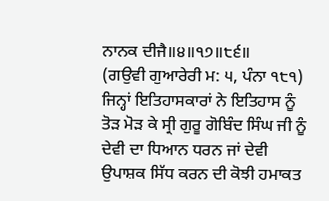ਨਾਨਕ ਦੀਜੈ॥੪॥੧੭॥੮੬॥
(ਗਉਵੀ ਗੁਆਰੇਰੀ ਮ: ੫, ਪੰਨਾ ੧੮੧)
ਜਿਨ੍ਹਾਂ ਇਤਿਹਾਸਕਾਰਾਂ ਨੇ ਇਤਿਹਾਸ ਨੂੰ ਤੋੜ ਮੋੜ ਕੇ ਸ੍ਰੀ ਗੁਰੂ ਗੋਬਿੰਦ ਸਿੰਘ ਜੀ ਨੂੰ ਦੇਵੀ ਦਾ ਧਿਆਨ ਧਰਨ ਜਾਂ ਦੇਵੀ ਉਪਾਸ਼ਕ ਸਿੱਧ ਕਰਨ ਦੀ ਕੋਝੀ ਹਮਾਕਤ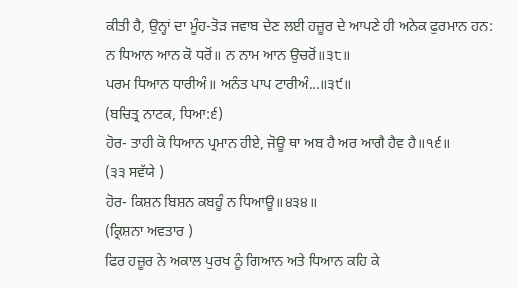ਕੀਤੀ ਹੈ, ਉਨ੍ਹਾਂ ਦਾ ਮੂੰਹ-ਤੋੜ ਜਵਾਬ ਦੇਣ ਲਈ ਹਜ਼ੂਰ ਦੇ ਆਪਣੇ ਹੀ ਅਨੇਕ ਫੁਰਮਾਨ ਹਨ:
ਨ ਧਿਆਨ ਆਨ ਕੋ ਧਰੋਂ॥ ਨ ਨਾਮ ਆਨ ਉਚਰੋਂ॥੩੮॥
ਪਰਮ ਧਿਆਨ ਧਾਰੀਅੰ॥ ਅਨੰਤ ਪਾਪ ਟਾਰੀਅੰ...॥੩੯॥
(ਬਚਿਤ੍ਰ ਨਾਟਕ, ਧਿਆ:੬)
ਹੋਰ- ਤਾਹੀ ਕੋ ਧਿਆਨ ਪ੍ਰਮਾਨ ਹੀਏ, ਜੋਊ ਥਾ ਅਬ ਹੈ ਅਰ ਆਗੈ ਹੈਵ ਹੈ॥੧੬॥
(੩੩ ਸਵੱਯੇ )
ਹੋਰ- ਕਿਸ਼ਨ ਬਿਸ਼ਨ ਕਬਹੂੰ ਨ ਧਿਆਊ॥੪੩੪॥
(ਕ੍ਰਿਸ਼ਨਾ ਅਵਤਾਰ )
ਫਿਰ ਹਜ਼ੂਰ ਨੇ ਅਕਾਲ ਪੁਰਖ ਨੂੰ ਗਿਆਨ ਅਤੇ ਧਿਆਨ ਕਹਿ ਕੇ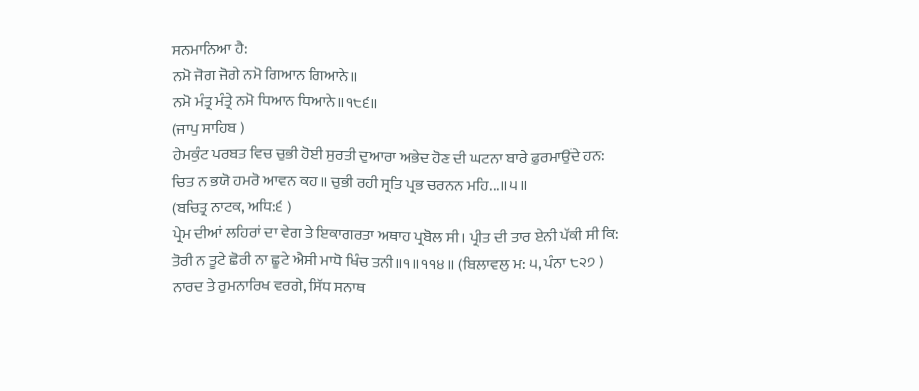ਸਨਮਾਨਿਆ ਹੈ:
ਨਮੋ ਜੋਗ ਜੋਗੇ ਨਮੋ ਗਿਆਨ ਗਿਆਨੇ॥
ਨਮੋ ਮੰਤ੍ਰ ਮੰਤ੍ਰੇ ਨਮੋ ਧਿਆਨ ਧਿਆਨੇ॥੧੮੬॥
(ਜਾਪੁ ਸਾਹਿਬ )
ਹੇਮਕੁੰਟ ਪਰਬਤ ਵਿਚ ਚੁਭੀ ਹੋਈ ਸੁਰਤੀ ਦੁਆਰਾ ਅਭੇਦ ਹੋਣ ਦੀ ਘਟਨਾ ਬਾਰੇ ਫ਼ੁਰਮਾਉਂਦੇ ਹਨ:
ਚਿਤ ਨ ਭਯੋ ਹਮਰੋ ਆਵਨ ਕਹ॥ ਚੁਭੀ ਰਹੀ ਸ੍ਰਤਿ ਪ੍ਰਭ ਚਰਨਨ ਮਹਿ...॥੫॥
(ਬਚਿਤ੍ਰ ਨਾਟਕ, ਅਧਿ:੬ )
ਪ੍ਰੇਮ ਦੀਆਂ ਲਹਿਰਾਂ ਦਾ ਵੇਗ ਤੇ ਇਕਾਗਰਤਾ ਅਥਾਹ ਪ੍ਰਬੋਲ ਸੀ। ਪ੍ਰੀਤ ਦੀ ਤਾਰ ਏਨੀ ਪੱਕੀ ਸੀ ਕਿ:
ਤੋਰੀ ਨ ਤੂਟੇ ਛੋਰੀ ਨਾ ਛੂਟੇ ਐਸੀ ਮਾਧੋ ਖਿੰਚ ਤਨੀ॥੧॥੧੧੪॥ (ਬਿਲਾਵਲੁ ਮ: ੫, ਪੰਨਾ ੮੨੭ )
ਨਾਰਦ ਤੇ ਰੁਮਨਾਰਿਖ ਵਰਗੇ, ਸਿੱਧ ਸਨਾਥ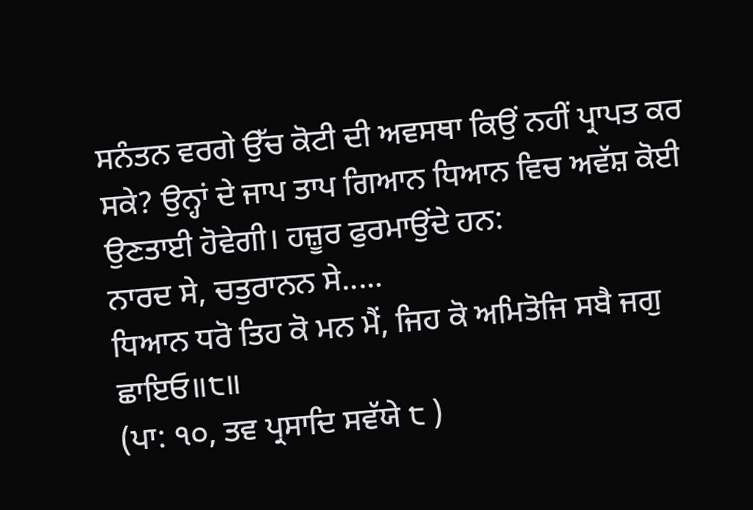ਸਨੰਤਨ ਵਰਗੇ ਉੱਚ ਕੋਟੀ ਦੀ ਅਵਸਥਾ ਕਿਉਂ ਨਹੀਂ ਪ੍ਰਾਪਤ ਕਰ ਸਕੇ? ਉਨ੍ਹਾਂ ਦੇ ਜਾਪ ਤਾਪ ਗਿਆਨ ਧਿਆਨ ਵਿਚ ਅਵੱਸ਼ ਕੋਈ ਉਣਤਾਈ ਹੋਵੇਗੀ। ਹਜ਼ੂਰ ਫੁਰਮਾਉਂਦੇ ਹਨ:
ਨਾਰਦ ਸੇ, ਚਤੁਰਾਨਨ ਸੇ.....
ਧਿਆਨ ਧਰੋ ਤਿਹ ਕੋ ਮਨ ਮੈਂ, ਜਿਹ ਕੋ ਅਮਿਤੋਜਿ ਸਬੈ ਜਗੁ ਛਾਇਓ॥੮॥
(ਪਾ: ੧੦, ਤਵ ਪ੍ਰਸਾਦਿ ਸਵੱਯੇ ੮ )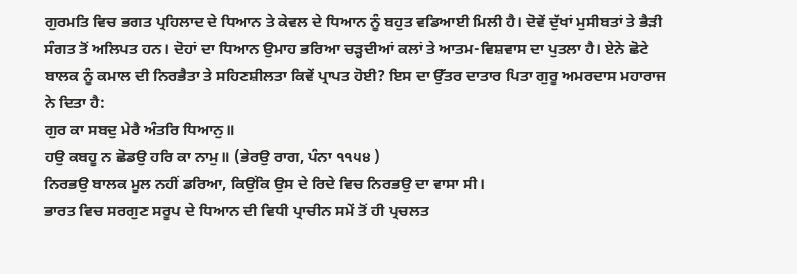ਗੁਰਮਤਿ ਵਿਚ ਭਗਤ ਪ੍ਰਹਿਲਾਦ ਦੇ ਧਿਆਨ ਤੇ ਕੇਵਲ ਦੇ ਧਿਆਨ ਨੂੰ ਬਹੁਤ ਵਡਿਆਈ ਮਿਲੀ ਹੈ। ਦੋਵੇਂ ਦੁੱਖਾਂ ਮੁਸੀਬਤਾਂ ਤੇ ਭੈੜੀ ਸੰਗਤ ਤੋਂ ਅਲਿਪਤ ਹਨ। ਦੋਹਾਂ ਦਾ ਧਿਆਨ ਉਮਾਹ ਭਰਿਆ ਚੜ੍ਹਦੀਆਂ ਕਲਾਂ ਤੇ ਆਤਮ-ਵਿਸ਼ਵਾਸ ਦਾ ਪੁਤਲਾ ਹੈ। ਏਨੇ ਛੋਟੇ ਬਾਲਕ ਨੂੰ ਕਮਾਲ ਦੀ ਨਿਰਭੈਤਾ ਤੇ ਸਹਿਣਸ਼ੀਲਤਾ ਕਿਵੇਂ ਪ੍ਰਾਪਤ ਹੋਈ? ਇਸ ਦਾ ਉੱਤਰ ਦਾਤਾਰ ਪਿਤਾ ਗੁਰੂ ਅਮਰਦਾਸ ਮਹਾਰਾਜ ਨੇ ਦਿਤਾ ਹੈ:
ਗੁਰ ਕਾ ਸਬਦੁ ਮੇਰੈ ਅੰਤਰਿ ਧਿਆਨੁ॥
ਹਉ ਕਬਹੂ ਨ ਛੋਡਉ ਹਰਿ ਕਾ ਨਾਮੁ॥ (ਭੇਰਉ ਰਾਗ, ਪੰਨਾ ੧੧੫੪ )
ਨਿਰਭਉ ਬਾਲਕ ਮੂਲ ਨਹੀਂ ਡਰਿਆ, ਕਿਉਂਕਿ ਉਸ ਦੇ ਰਿਦੇ ਵਿਚ ਨਿਰਭਉ ਦਾ ਵਾਸਾ ਸੀ।
ਭਾਰਤ ਵਿਚ ਸਰਗੁਣ ਸਰੂਪ ਦੇ ਧਿਆਨ ਦੀ ਵਿਧੀ ਪ੍ਰਾਚੀਨ ਸਮੇਂ ਤੋਂ ਹੀ ਪ੍ਰਚਲਤ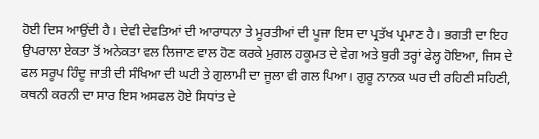ਹੋਈ ਦਿਸ ਆਉਂਦੀ ਹੈ। ਦੇਵੀ ਦੇਵਤਿਆਂ ਦੀ ਆਰਾਧਨਾ ਤੇ ਮੂਰਤੀਆਂ ਦੀ ਪੂਜਾ ਇਸ ਦਾ ਪ੍ਰਤੱਖ ਪ੍ਰਮਾਣ ਹੈ। ਭਗਤੀ ਦਾ ਇਹ ਉਪਰਾਲਾ ਏਕਤਾ ਤੋਂ ਅਨੇਕਤਾ ਵਲ ਲਿਜਾਣ ਵਾਲ ਹੋਣ ਕਰਕੇ ਮੁਗਲ ਹਕੂਮਤ ਦੇ ਵੇਗ ਅਤੇ ਬੁਰੀ ਤਰ੍ਹਾਂ ਫੇਲ੍ਹ ਹੋਇਆ, ਜਿਸ ਦੇ ਫਲ ਸਰੂਪ ਹਿੰਦੂ ਜਾਤੀ ਦੀ ਸੰਖਿਆ ਦੀ ਘਟੀ ਤੇ ਗੁਲਾਮੀ ਦਾ ਜੂਲਾ ਵੀ ਗਲ ਪਿਆ। ਗੁਰੂ ਨਾਨਕ ਘਰ ਦੀ ਰਹਿਣੀ ਸਹਿਣੀ, ਕਥਨੀ ਕਰਨੀ ਦਾ ਸਾਰ ਇਸ ਅਸਫਲ ਹੋਏ ਸਿਧਾਂਤ ਦੇ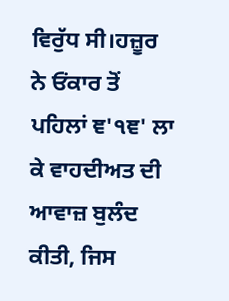ਵਿਰੁੱਧ ਸੀ।ਹਜ਼ੂਰ ਨੇ ਓਂਕਾਰ ਤੋਂ ਪਹਿਲਾਂ ਞ'੧ਞ' ਲਾ ਕੇ ਵਾਹਦੀਅਤ ਦੀ ਆਵਾਜ਼ ਬੁਲੰਦ ਕੀਤੀ, ਜਿਸ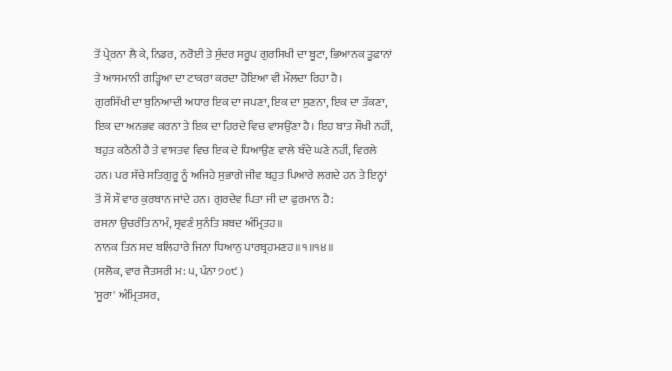ਤੋਂ ਪ੍ਰੇਰਨਾ ਲੈ ਕੇ, ਨਿਡਰ, ਨਰੋਈ ਤੇ ਸੁੰਦਰ ਸਰੂਪ ਗੁਰਸਿਖੀ ਦਾ ਬੂਟਾ, ਭਿਆਨਕ ਤੂਫ਼ਾਨਾਂ ਤੇ ਆਸਮਾਨੀ ਗੜ੍ਹਿਆ ਦਾ ਟਾਕਰਾ ਕਰਦਾ ਹੋਇਆ ਵੀ ਮੌਲਦਾ ਰਿਹਾ ਹੈ।
ਗੁਰਸਿੱਖੀ ਦਾ ਬੁਨਿਆਦੀ ਅਧਾਰ ਇਕ ਦਾ ਜਪਣਾ, ਇਕ ਦਾ ਸੁਣਨਾ, ਇਕ ਦਾ ਤੱਕਣਾ, ਇਕ ਦਾ ਅਨਭਵ ਕਰਨਾ ਤੇ ਇਕ ਦਾ ਹਿਰਦੇ ਵਿਚ ਵਾਸਉਂਣਾ ਹੈ। ਇਹ ਬਾਤ ਸੌਖੀ ਨਹੀਂ, ਬਹੁਤ ਕਠੈਨੀ ਹੈ ਤੇ ਵਾਸਤਵ ਵਿਚ ਇਕ ਦੇ ਧਿਆਉਣ ਵਾਲੇ ਬੰਦੇ ਘਣੇ ਨਹੀਂ, ਵਿਰਲੇ ਹਨ। ਪਰ ਸੱਚੇ ਸਤਿਗੁਰੂ ਨੂੰ ਅਜਿਹੇ ਸੁਭਾਗੇ ਜੀਵ ਬਹੁਤ ਪਿਆਰੇ ਲਗਦੇ ਹਨ ਤੇ ਇਨ੍ਹਾਂ ਤੋਂ ਸੌ ਸੌ ਵਾਰ ਕੁਰਬਾਨ ਜਾਂਦੇ ਹਨ। ਗੁਰਦੇਵ ਪਿਤਾ ਜੀ ਦਾ ਫੁਰਮਾਨ ਹੈ:
ਰਸਨਾ ਉਚਰੰਤਿ ਨਾਮੰ, ਸ੍ਰਵਣੰ ਸੁਨੰਤਿ ਸ਼ਬਦ ਅੰਮ੍ਰਿਤਹ॥
ਨਾਨਕ ਤਿਨ ਸਦ ਬਲਿਹਾਰੇ ਜਿਨਾ ਧਿਆਨੁ ਪਾਰਬ੍ਰਹਮਣਹ॥੧॥੧੪॥
(ਸਲੋਕ, ਵਾਰ ਜੈਤਸਰੀ ਮ: ੫, ਪੰਨਾ ੭੦੯ )
'ਸੂਰਾ' ਅੰਮ੍ਰਿਤਸਰ,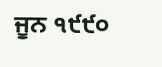ਜੂਨ ੧੯੯੦